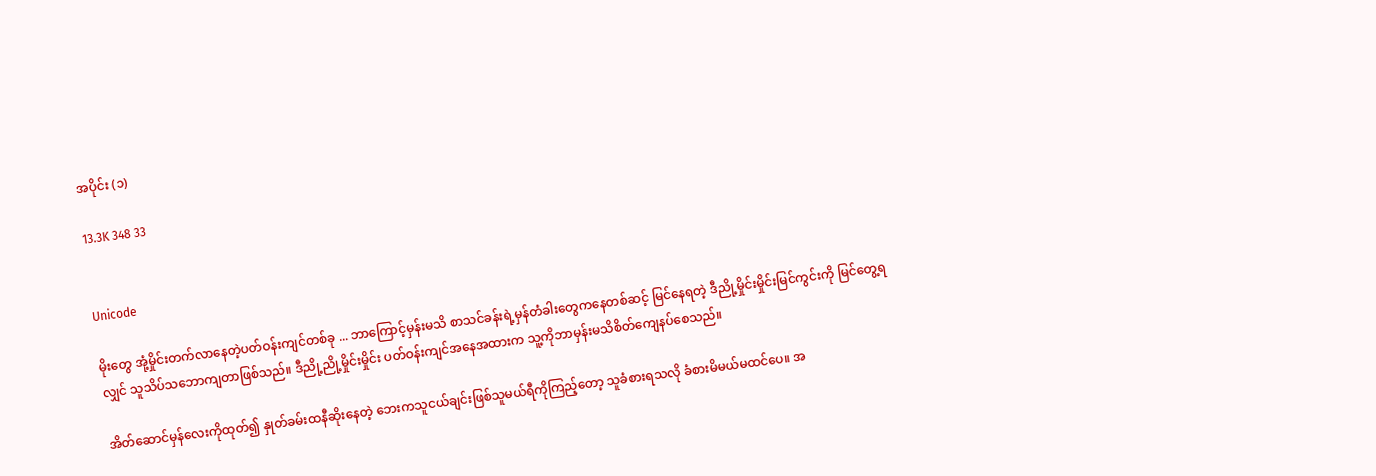အပိုင်း (၁)

13.3K 348 33


Unicode

မိုးတွေ အုံ့မှိုင်းတက်လာနေတဲ့ပတ်ဝန်းကျင်တစ်ခု ... ဘာကြောင့်မှန်းမသိ စာသင်ခန်းရဲ့မှန်တံခါးတွေကနေတစ်ဆင့် မြင်နေရတဲ့ ဒီညို့မှိုင်းမှိုင်းမြင်ကွင်းကို မြင်တွေ့ရလျှင် သူသိပ်သဘောကျတာဖြစ်သည်။ ဒီညို့ညို့မှိုင်းမှိုင်း ပတ်ဝန်းကျင်အနေအထားက သူ့ကိုဘာမှန်းမသိစိတ်ကျေနပ်စေသည်။

အိတ်ဆောင်မှန်လေးကိုထုတ်၍ နှုတ်ခမ်းထနီဆိုးနေတဲ့ ဘေးကသူငယ်ချင်းဖြစ်သူမယ်ရီကိုကြည့်တော့ သူခံစားရသလို ခံစားမိမယ်မထင်ပေ။ အ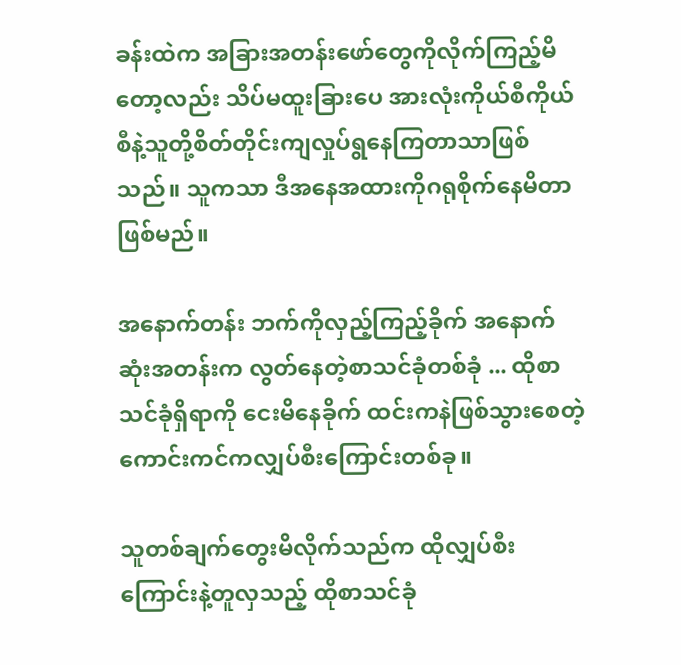ခန်းထဲက အခြားအတန်းဖော်တွေကိုလိုက်ကြည့်မိတော့လည်း သိပ်မထူးခြားပေ အားလုံးကိုယ်စီကိုယ်စီနဲ့သူတို့စိတ်တိုင်းကျလှုပ်ရွနေကြတာသာဖြစ်သည်။ သူကသာ ဒီအနေအထားကိုဂရုစိုက်နေမိတာဖြစ်မည်။

အနောက်တန်း ဘက်ကိုလှည့်ကြည့်ခိုက် အနောက်ဆုံးအတန်းက လွတ်နေတဲ့စာသင်ခုံတစ်ခုံ ... ထိုစာသင်ခုံရှိရာကို ငေးမိနေခိုက် ထင်းကနဲဖြစ်သွားစေတဲ့ ကောင်းကင်ကလျှပ်စီးကြောင်းတစ်ခု။

သူတစ်ချက်တွေးမိလိုက်သည်က ထိုလျှပ်စီးကြောင်းနဲ့တူလှသည့် ထိုစာသင်ခုံ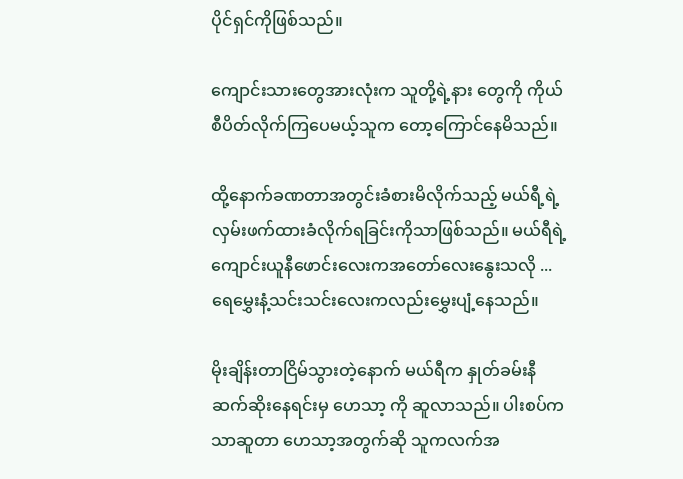ပိုင်ရှင်ကိုဖြစ်သည်။

ကျောင်းသားတွေအားလုံးက သူတို့ရဲ့နား တွေကို ကိုယ်စီပိတ်လိုက်ကြပေမယ့်သူက တော့ကြောင်နေမိသည်။

ထို့နောက်ခဏတာအတွင်းခံစားမိလိုက်သည့် မယ်ရီ့ရဲ့ လှမ်းဖက်ထားခံလိုက်ရခြင်းကိုသာဖြစ်သည်။ မယ်ရီရဲ့ကျောင်းယူနီဖောင်းလေးကအတော်လေးနွေးသလို ... ရေမွှေးနံ့သင်းသင်းလေးကလည်းမွှေးပျံ့နေသည်။

မိုးချိန်းတာငြိမ်သွားတဲ့နောက် မယ်ရီက နှုတ်ခမ်းနီဆက်ဆိုးနေရင်းမှ ဟေသာ့ ကို ဆူလာသည်။ ပါးစပ်ကသာဆူတာ ဟေသာ့အတွက်ဆို သူကလက်အ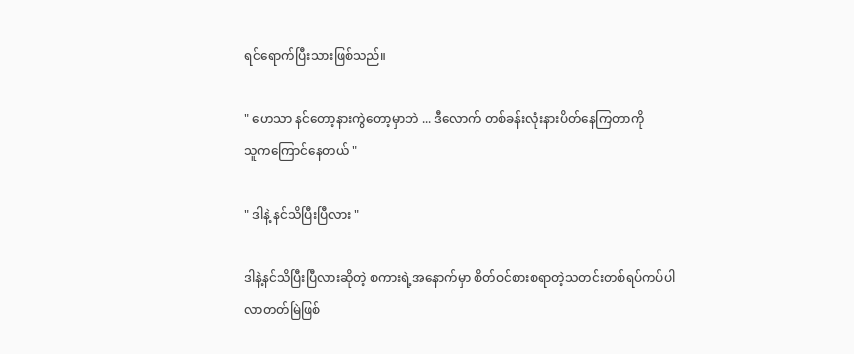ရင်ရောက်ပြီးသားဖြစ်သည်။

" ဟေသာ နင်တော့နားကွဲတော့မှာဘဲ ... ဒီလောက် တစ်ခန်းလုံးနားပိတ်နေကြတာကို
သူကကြောင်နေတယ် "

" ဒါနဲ့ နင်သိပြီးပြီလား "

ဒါနဲ့နင်သိပြီးပြီလားဆိုတဲ့ စကားရဲ့အနောက်မှာ စိတ်ဝင်စားစရာတဲ့သတင်းတစ်ရပ်ကပ်ပါလာတတ်မြဲဖြစ်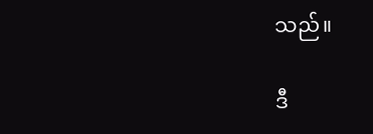သည်။

ဒီ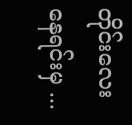တိုင်းလေးနေရင်းမှ ...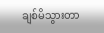ချစ်မိသွားတာ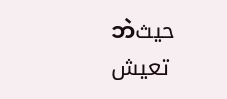ဘဲحيث تعيش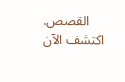القصص. اكتشف الآن